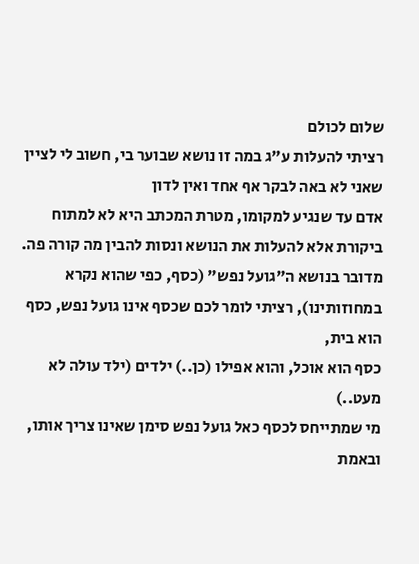שלום לכולם
רציתי להעלות ע"ג במה זו נושא שבוער בי, חשוב לי לציין שאני לא באה לבקר אף אחד ואין לדון
אדם עד שנגיע למקומו, מטרת המכתב היא לא למתוח ביקורת אלא להעלות את הנושא ונסות להבין מה קורה פה.
מדובר בנושא ה"גועל נפש" (כסף, כפי שהוא נקרא במחוזותינו), רציתי לומר לכם שכסף אינו גועל נפש, כסף הוא בית,
כסף הוא אוכל, והוא אפילו (כן..) ילדים (ילד עולה לא מעט..)
מי שמתייחס לכסף כאל גועל נפש סימן שאינו צריך אותו, ובאמת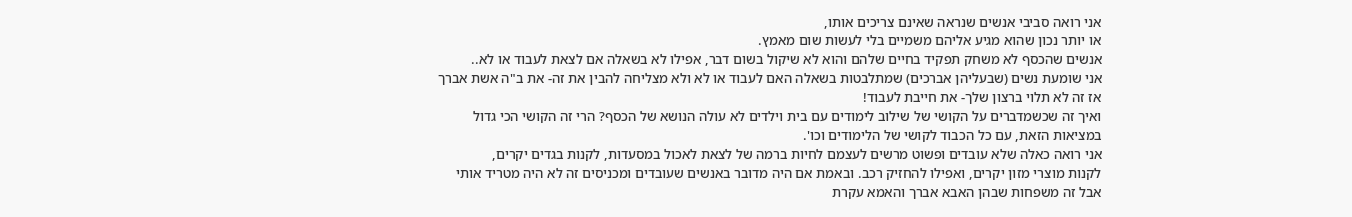אני רואה סביבי אנשים שנראה שאינם צריכים אותו,
או יותר נכון שהוא מגיע אליהם משמיים בלי לעשות שום מאמץ.
אנשים שהכסף לא משחק תפקיד בחיים שלהם והוא לא שיקול בשום דבר, אפילו לא בשאלה אם לצאת לעבוד או לא..
אני שומעת נשים (שבעליהן אברכים) שמתלבטות בשאלה האם לעבוד או לא ולא מצליחה להבין את זה- את ב"ה אשת אברך
אז זה לא תלוי ברצון שלך- את חייבת לעבוד!
ואיך זה שכשמדברים על הקושי של שילוב לימודים עם בית וילדים לא עולה הנושא של הכסף? הרי זה הקושי הכי גדול
במציאות הזאת, עם כל הכבוד לקושי של הלימודים וכו'.
אני רואה כאלה שלא עובדים ופשוט מרשים לעצמם לחיות ברמה של לצאת לאכול במסעדות, לקנות בגדים יקרים,
לקנות מוצרי מזון יקרים, ואפילו להחזיק רכב. ובאמת אם היה מדובר באנשים שעובדים ומכניסים זה לא היה מטריד אותי
אבל זה משפחות שבהן האבא אברך והאמא עקרת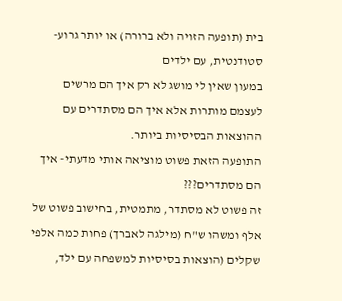בית (תופעה הזויה ולא ברורה) או יותר גרוע- סטודנטית, עם ילדים
במעון שאין לי מושג לא רק איך הם מרשים לעצמם מותרות אלא איך הם מסתדרים עם ההוצאות הבסיסיות ביותר.
התופעה הזאת פשוט מוציאה אותי מדעתי- איך הם מסתדרים???
זה פשוט לא מסתדר, מתמטית, בחישוב פשוט של אלף ומשהו ש"ח (מילגה לאברך) פחות כמה אלפי שקלים (הוצאות בסיסיות למשפחה עם ילד,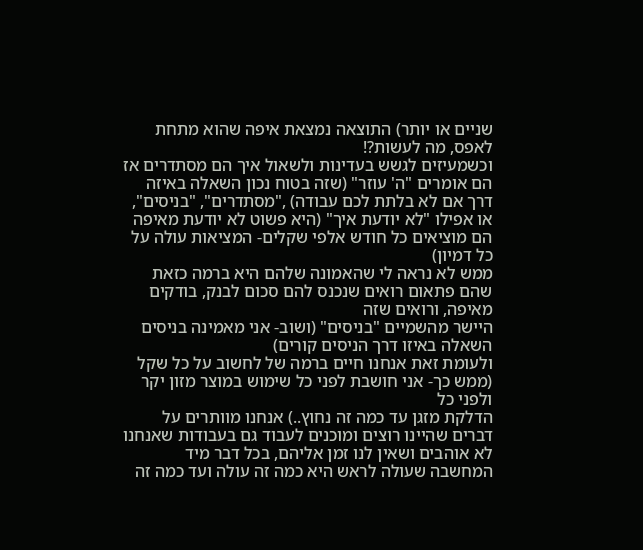שניים או יותר) התוצאה נמצאת איפה שהוא מתחת לאפס, מה לעשות?!
וכשמעיזים לגשש בעדינות ולשאול איך הם מסתדרים אז הם אומרים "ה' עוזר" (שזה בטוח נכון השאלה באיזה דרך אם לא בלתת לכם עבודה) ,"מסתדרים", "בניסים", או אפילו "לא יודעת איך" (היא פשוט לא יודעת מאיפה הם מוציאים כל חודש אלפי שקלים- המציאות עולה על כל דמיון)
ממש לא נראה לי שהאמונה שלהם היא ברמה כזאת שהם פתאום רואים שנכנס להם סכום לבנק, בודקים מאיפה, ורואים שזה
היישר מהשמיים "בניסים" (ושוב- אני מאמינה בניסים השאלה באיזו דרך הניסים קורים)
ולעומת זאת אנחנו חיים ברמה של לחשוב על כל שקל (ממש כך- אני חושבת לפני כל שימוש במוצר מזון יקר ולפני כל
הדלקת מזגן עד כמה זה נחוץ..) אנחנו מוותרים על דברים שהיינו רוצים ומוכנים לעבוד גם בעבודות שאנחנו לא אוהבים ושאין לנו זמן אליהם, בכל דבר מיד המחשבה שעולה לראש היא כמה זה עולה ועד כמה זה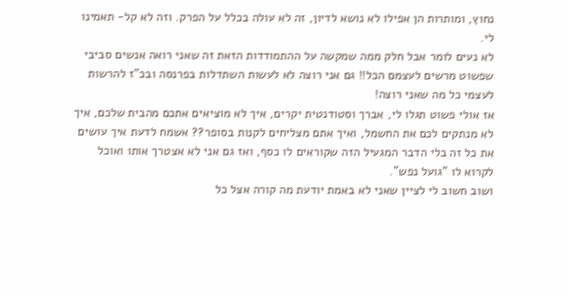נחוץ, ומותרות הן אפילו לא נושא לדיון, זה לא עולה בכלל על הפרק. וזה לא קל- תאמינו לי.
לא נעים לומר אבל חלק ממה שמקשה על ההתמודדות הזאת זה שאני רואה אנשים סביבי שפשוט מרשים לעצמם הכל!! גם אני רוצה לא לעשות השתדלות בפרנסה ובכ"ז להרשות לעצמי כל מה שאני רוצה!
אז אולי פשוט תגלו לי, אברך וסטודנטית יקרים, איך לא מוציאים אתכם מהבית שלכם, איך לא מנתקים לכם את החשמל, ואיך אתם מצליחים לקנות בסופר?? אשמח לדעת איך עושים את כל זה בלי הדבר המגעיל הזה שקוראים לו כסף, ואז גם אני לא אצטרך אותו ואוכל לקרוא לו "גועל נפש".
ושוב חשוב לי לציין שאני לא באמת יודעת מה קורה אצל כל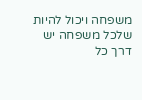משפחה ויכול להיות שלכל משפחה יש דרך כל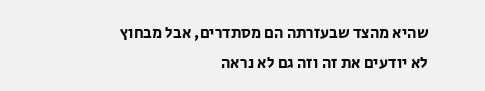שהיא מהצד שבעזרתה הם מסתדרים, אבל מבחוץ לא יודעים את זה וזה גם לא נראה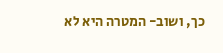כך, ושוב- המטרה היא לא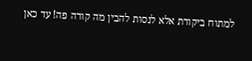למתוח ביקורת אלא לנסות להבין מה קורה פה! עד כאן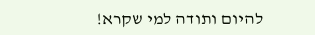להיום ותודה למי שקרא!